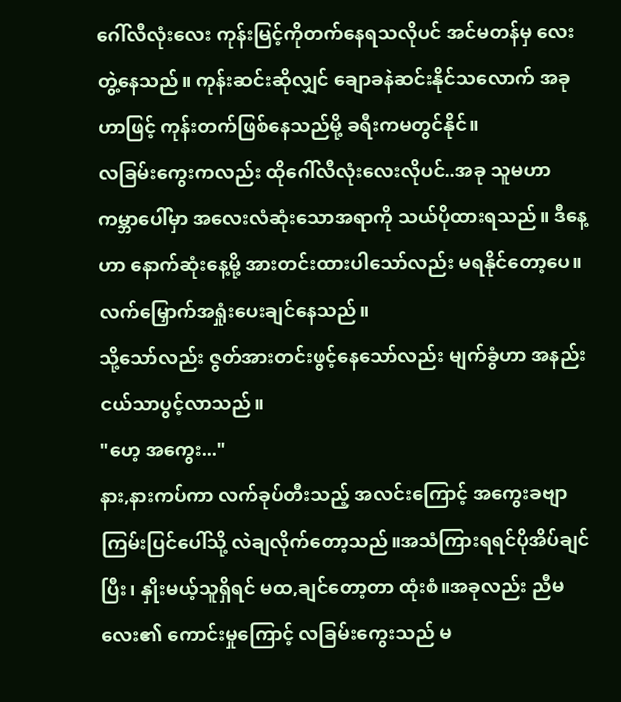ဂေါ်လီလုံးလေး ကုန်းမြင့်ကိုတက်နေရသလိုပင် အင်မတန်မှ လေးတွဲ့နေသည်။ ကုန်းဆင်းဆိုလျှင် ချောခနဲဆင်းနိုင်သလောက် အခုဟာဖြင့် ကုန်းတက်ဖြစ်နေသည်မို့ ခရီးကမတွင်နိုင်။
လခြမ်းကွေးကလည်း ထိုဂေါ်လီလုံးလေးလိုပင်..အခု သူမဟာ ကမ္ဘာပေါ်မှာ အလေးလံဆုံးသောအရာကို သယ်ပိုထားရသည်။ ဒီနေ့ဟာ နောက်ဆုံးနေ့မို့ အားတင်းထားပါသော်လည်း မရနိုင်တော့ပေ။လက်မြှောက်အရှုံးပေးချင်နေသည်။
သို့သော်လည်း ဇွတ်အားတင်းဖွင့်နေသော်လည်း မျက်ခွံဟာ အနည်းငယ်သာပွင့်လာသည်။
"ဟေ့ အကွေး..."
နား,နားကပ်ကာ လက်ခုပ်တီးသည့် အလင်းကြောင့် အကွေးခဗျာ ကြမ်းပြင်ပေါ်သို့ လဲချလိုက်တော့သည်။အသံကြားရရင်ပိုအိပ်ချင်ပြီး၊ နှိုးမယ့်သူရှိရင် မထ,ချင်တော့တာ ထုံးစံ။အခုလည်း ညီမလေး၏ ကောင်းမှုကြောင့် လခြမ်းကွေးသည် မ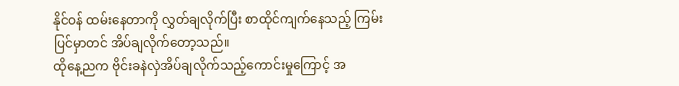နိုင်ဝန် ထမ်းနေတာကို လွှတ်ချလိုက်ပြီး စာထိုင်ကျက်နေသည့် ကြမ်းပြင်မှာတင် အိပ်ချလိုက်တော့သည်။
ထိုနေ့ညက ဗိုင်းခနဲလှဲအိပ်ချလိုက်သည့်ကောင်းမှုကြောင့် အ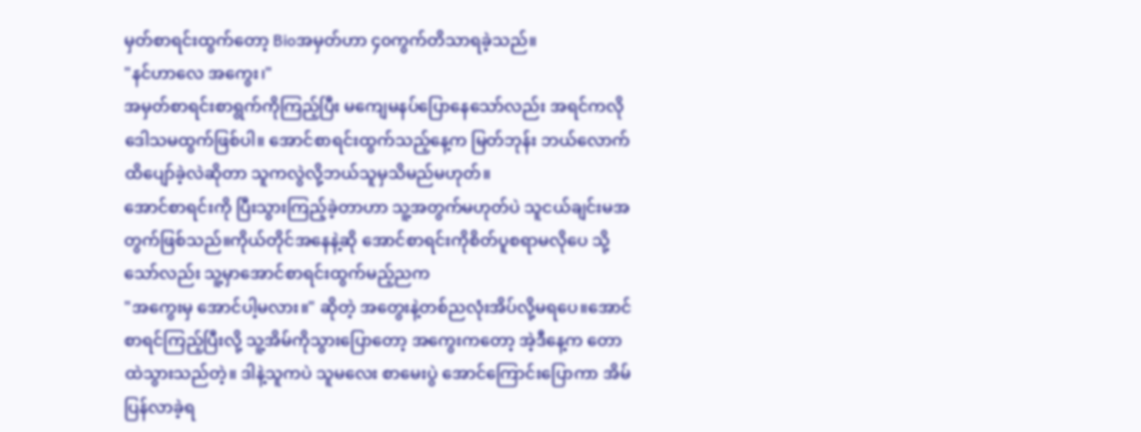မှတ်စာရင်းထွက်တော့ Bioအမှတ်ဟာ ၄၀ကွက်တိသာရခဲ့သည်။
"နင်ဟာလေ အကွေး၊"
အမှတ်စာရင်းစာရွက်ကိုကြည့်ပြီး မကျေမနပ်ပြောနေသော်လည်း အရင်ကလို ဒေါသမထွက်ဖြစ်ပါ။ အောင်စာရင်းထွက်သည့်နေ့က မြတ်ဘုန်း ဘယ်လောက်ထိပျော်ခဲ့လဲဆိုတာ သူကလွဲလို့ဘယ်သူမှသိမည်မဟုတ်။
အောင်စာရင်းကို ပြီးသွားကြည့်ခဲ့တာဟာ သူ့အတွက်မဟုတ်ပဲ သူငယ်ချင်းမအတွက်ဖြစ်သည်။ကိုယ်တိုင်အနေနဲ့ဆို အောင်စာရင်းကိုစိတ်ပူစရာမလိုပေ သို့သော်လည်း သူ့မှာအောင်စာရင်းထွက်မည့်ညက
"အကွေးမှ အောင်ပါ့မလား။" ဆိုတဲ့ အတွေးနဲ့တစ်ညလုံးအိပ်လို့မရပေ။အောင်စာရင်ကြည့်ပြီးလို့ သူ့အိမ်ကိုသွားပြောတော့ အကွေးကတော့ အဲ့ဒီနေ့က တောထဲသွားသည်တဲ့။ ဒါနဲ့သူကပဲ သူမလေး စာမေးပွဲ အောင်ကြောင်းပြောကာ အိမ်ပြန်လာခဲ့ရ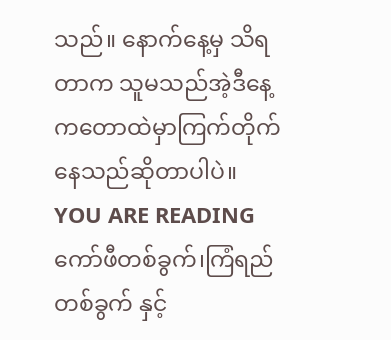သည်။ နောက်နေ့မှ သိရတာက သူမသည်အဲ့ဒီနေ့ကတောထဲမှာကြက်တိုက်နေသည်ဆိုတာပါပဲ။
YOU ARE READING
ကော်ဖီတစ်ခွက်၊ကြံရည်တစ်ခွက် နှင့်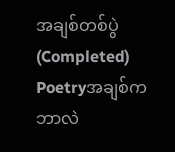အချစ်တစ်ပွဲ (Completed)
Poetryအချစ်ကဘာလဲ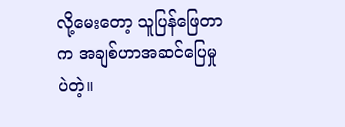လို့မေးတော့ သူပြန်ဖြေတာက အချစ်ဟာအဆင်ပြေမှုပဲတဲ့။